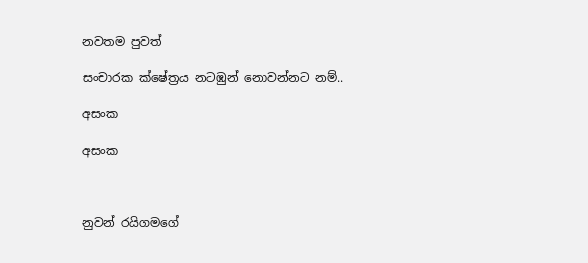නවතම පුවත්

සංචාරක ක්ෂේත්‍රය නටඹුන් නොවන්නට නම්..

අසංක

අසංක



නුවන් රයිගමගේ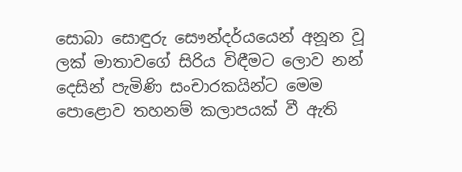සොබා සොඳුරු සෞන්දර්යයෙන් අනූන වූ ලක් මාතාවගේ සිරිය විඳීමට ලොව නන් දෙසින් පැමිණි සංචාරකයින්ට මෙම පොළොව තහනම් කලාපයක් වී ඇති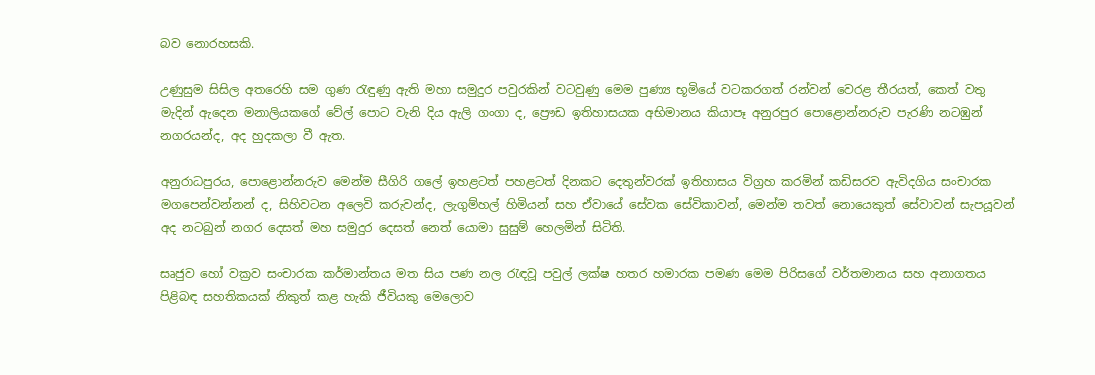බව නොරහසකි.

උණුසුම සිසිල අතරෙහි සම ගුණ රැඳුණු ඇති මහා සමුදුර පවුරකින් වටවුණු මෙම පුණ්‍ය භූමියේ වටකරගත් රන්වන් වෙරළ තීරයත්, කෙත් වතු මැදින් ඇදෙන මනාලියකගේ වේල් පොට වැනි දිය ඇලි ගංගා ද, ප්‍රෞඩ ඉතිහාසයක අභිමානය කියාපෑ අනුරපුර පොළොන්නරුව පැරණි නටඹුන් නගරයන්ද, අද හුදකලා වී ඇත.

අනුරාධපුරය, පොළොන්නරුව මෙන්ම සීගිරි ගලේ ඉහළටත් පහළටත් දිනකට දෙතුන්වරක් ඉතිහාසය විග්‍රහ කරමින් කඩිසරව ඇවිදගිය සංචාරක මගපෙන්වන්නන් ද, සිහිවටන අලෙවි කරුවන්ද, ලැගුම්හල් හිමියන් සහ ඒවායේ සේවක සේවිකාවන්, මෙන්ම තවත් නොයෙකුත් සේවාවන් සැපයූවන් අද නටබුන් නගර දෙසත් මහ සමුදුර දෙසත් නෙත් යොමා සුසුම් හෙලමින් සිටිති.

සෘජුව හෝ වක්‍රව සංචාරක කර්මාන්තය මත සිය පණ නල රැඳවූ පවුල් ලක්ෂ හතර හමාරක පමණ මෙම පිරිසගේ වර්තමානය සහ අනාගතය පිළිබඳ සහතිකයක් නිකුත් කළ හැකි ජීවියකු මෙලොව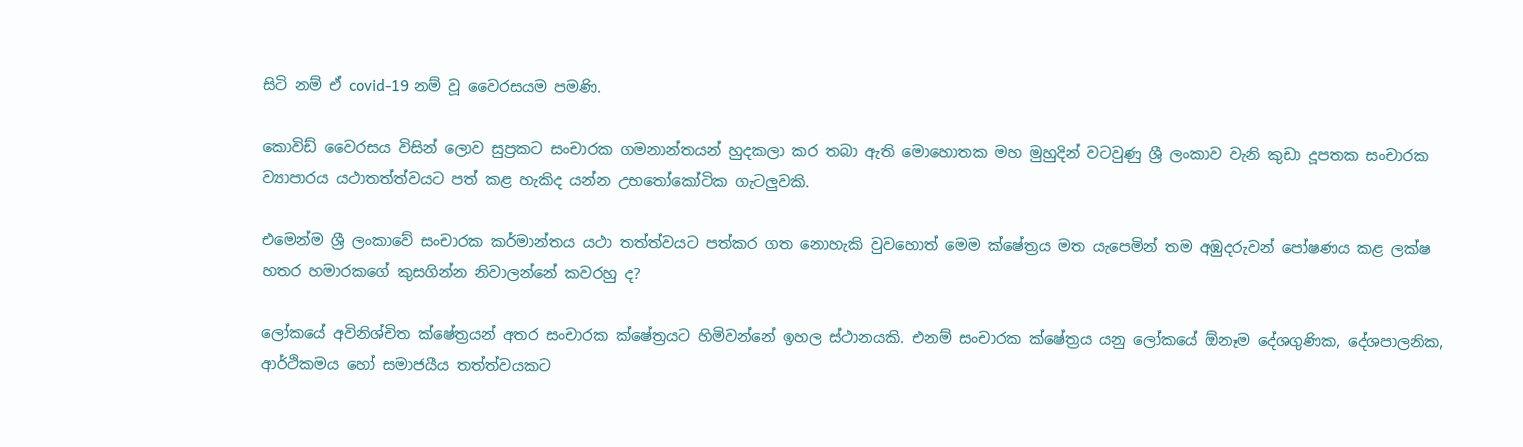සිටි නම් ඒ covid-19 නම් වූ වෛරසයම පමණි.

කොවිඩ් වෛරසය විසින් ලොව සුප්‍රකට සංචාරක ගමනාන්තයන් හුදකලා කර තබා ඇති මොහොතක මහ මුහුදින් වටවුණු ශ්‍රී ලංකාව වැනි කුඩා දූපතක සංචාරක ව්‍යාපාරය යථාතත්ත්වයට පත් කළ හැකිද යන්න උභතෝකෝටික ගැටලුවකි.

එමෙන්ම ශ්‍රී ලංකාවේ සංචාරක කර්මාන්තය යථා තත්ත්වයට පත්කර ගත නොහැකි වුවහොත් මෙම ක්ෂේත්‍රය මත යැපෙමින් තම අඹුදරුවන් පෝෂණය කළ ලක්ෂ හතර හමාරකගේ කුසගින්න නිවාලන්නේ කවරහු ද?

ලෝකයේ අවිනිශ්චිත ක්ෂේත්‍රයන් අතර සංචාරක ක්ෂේත්‍රයට හිමිවන්නේ ඉහල ස්ථානයකි. එනම් සංචාරක ක්ෂේත්‍රය යනු ලෝකයේ ඕනෑම දේශගුණික, දේශපාලනික, ආර්ථිකමය හෝ සමාජයීය තත්ත්වයකට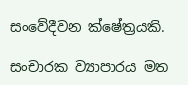සංවේදීවන ක්ෂේත්‍රයකි.

සංචාරක ව්‍යාපාරය මත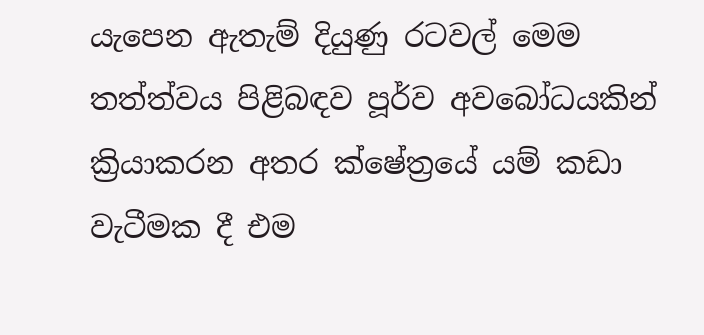යැපෙන ඇතැම් දියුණු රටවල් මෙම තත්ත්වය පිළිබඳව පූර්ව අවබෝධයකින් ක්‍රියාකරන අතර ක්ෂේත්‍රයේ යම් කඩා වැටීමක දී එම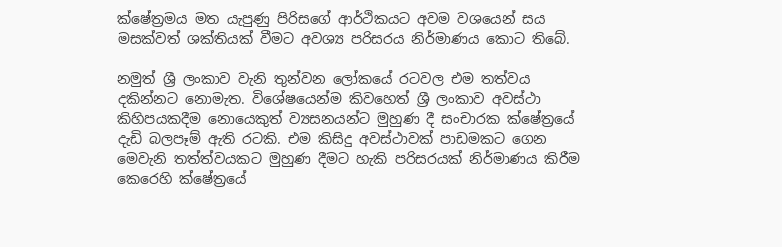ක්ෂේත්‍රමය මත යැපුණු පිරිසගේ ආර්ථිකයට අවම වශයෙන් සය මසක්වත් ශක්තියක් වීමට අවශ්‍ය පරිසරය නිර්මාණය කොට තිබේ.

නමුත් ශ්‍රී ලංකාව වැනි තුන්වන ලෝකයේ රටවල එම තත්වය දකින්නට නොමැත. විශේෂයෙන්ම කිවහෙත් ශ්‍රී ලංකාව අවස්ථා කිහිපයකදීම නොයෙකුත් ව්‍යසනයන්ට මුහුණ දී සංචාරක ක්ෂේත්‍රයේ දැඩි බලපෑම් ඇති රටකි. එම කිසිදු අවස්ථාවක් පාඩමකට ගෙන මෙවැනි තත්ත්වයකට මුහුණ දීමට හැකි පරිසරයක් නිර්මාණය කිරීම කෙරෙහි ක්ෂේත්‍රයේ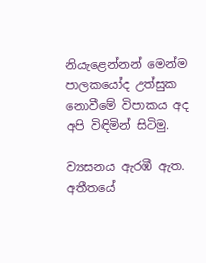නියැළෙන්නන් මෙන්ම පාලකයෝද උත්සුක නොවීමේ විපාකය අද අපි විඳිමින් සිටිමු.

ව්‍යසනය ඇරඹී ඇත. අතීතයේ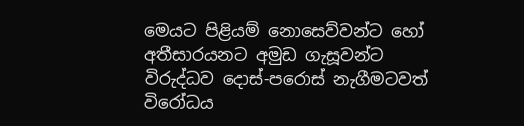මෙයට පිළියම් නොසෙව්වන්ට හෝ අතීසාරයනට අමුඩ ගැසූවන්ට විරුද්ධව දොස්-පරොස් නැගීමටවත් විරෝධය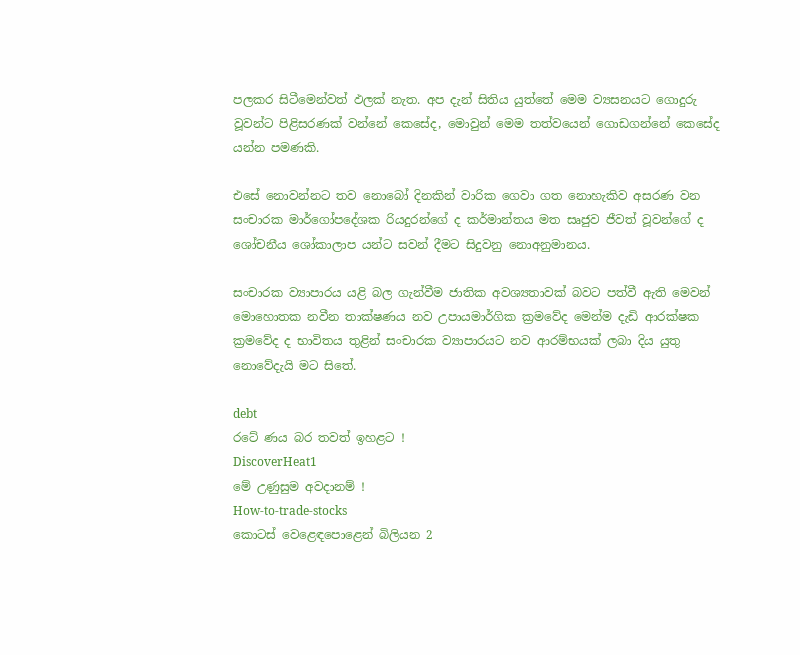පලකර සිටීමෙන්වත් ඵලක් නැත. අප දැන් සිතිය යුත්තේ මෙම ව්‍යසනයට ගොදුරු වූවන්ට පිළිසරණක් වන්නේ කෙසේද, මොවුන් මෙම තත්වයෙන් ගොඩගන්නේ කෙසේද යන්න පමණකි.

එසේ නොවන්නට තව නොබෝ දිනකින් වාරික ගෙවා ගත නොහැකිව අසරණ වන සංචාරක මාර්ගෝපදේශක රියදුරන්ගේ ද කර්මාන්තය මත සෘජුව ජීවත් වූවන්ගේ ද ශෝචනීය ශෝකාලාප යන්ට සවන් දීමට සිදුවනු නොඅනුමානය.

සංචාරක ව්‍යාපාරය යළි බල ගැන්වීම ජාතික අවශ්‍යතාවක් බවට පත්වී ඇති මෙවන් මොහොතක නවීන තාක්ෂණය නව උපායමාර්ගික ක්‍රමවේද මෙන්ම දැඩි ආරක්ෂක ක්‍රමවේද ද භාවිතය තුළින් සංචාරක ව්‍යාපාරයට නව ආරම්භයක් ලබා දිය යුතු නොවේදැයි මට සිතේ.

debt
රටේ ණය බර තවත් ඉහළට !
DiscoverHeat1
මේ උණුසුම අවදානම් !
How-to-trade-stocks
කොටස් වෙළෙඳපොළෙන් බිලියන 2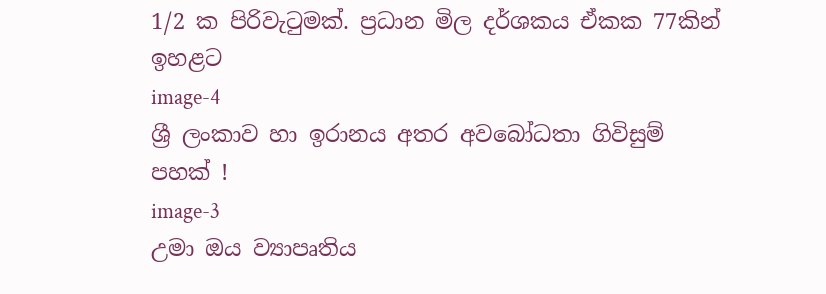1/2 ක පිරිවැටුමක්. ප්‍රධාන මිල දර්ශකය ඒකක 77කින් ඉහළට
image-4
ශ්‍රී ලංකාව හා ඉරානය අතර අවබෝධතා ගිවිසුම් පහක් !
image-3
උමා ඔය ව්‍යාපෘතිය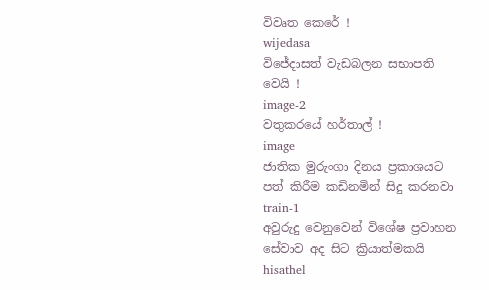විවෘත කෙරේ !
wijedasa
විජේදාසත් වැඩබලන සභාපති වෙයි !
image-2
වතුකරයේ හර්තාල් !
image
ජාතික මුරුංගා දිනය ප්‍රකාශයට පත් කිරීම කඩිනමින් සිදු කරනවා
train-1
අවුරුදු වෙනුවෙන් විශේෂ ප්‍රවාහන සේවාව අද සිට ක්‍රියාත්මකයි
hisathel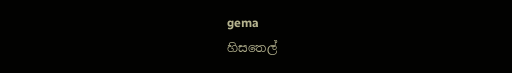gema
හිසතෙල්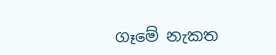ගෑමේ නැකත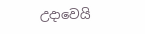උදාවෙයි